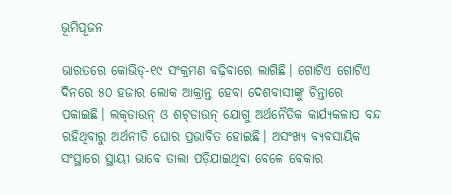ଭୂମିପୂଜନ

ଭାରତରେ କୋଭିଡ୍‌-୧୯ ସଂକ୍ରମଣ ବଢ଼ିବାରେ ଲାଗିଛି। ଗୋଟିଏ ଗୋଟିଏ ଦିନରେ ୫୦ ହଜାର ଲୋକ ଆକ୍ରାନ୍ତ ହେବା ଦେଶବାସୀଙ୍କୁ ଚିନ୍ତାରେ ପକାଇଛି। ଲକ୍‌ଡାଉନ୍‌ ଓ ଶଟ୍‌ଡାଉନ୍‌ ଯୋଗୁ ଅର୍ଥନୈତିକ କାର୍ଯ୍ୟକଳାପ ବନ୍ଦ ରହିଥିବାରୁ ଅର୍ଥନୀତି ଘୋର ପ୍ରଭାବିତ ହୋଇଛି। ଅସଂଖ୍ୟ ବ୍ୟବସାୟିକ ସଂସ୍ଥାରେ ସ୍ଥାୟୀ ଭାବେ ତାଲା ପଡ଼ିଯାଇଥିବା ବେଳେ ବେକାର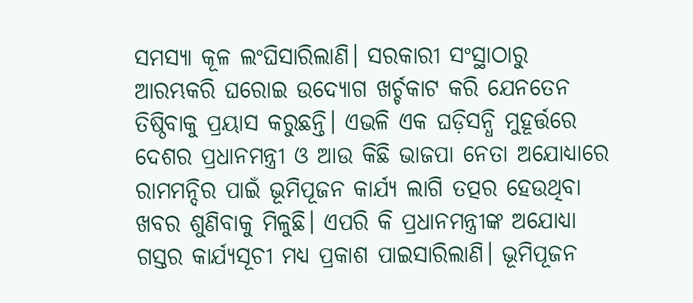ସମସ୍ୟା କୂଳ ଲଂଘିସାରିଲାଣି। ସରକାରୀ ସଂସ୍ଥାଠାରୁ ଆରମ୍ଭକରି ଘରୋଇ ଉଦ୍ୟୋଗ ଖର୍ଚ୍ଚକାଟ କରି ଯେନତେନ ତିଷ୍ଠିବାକୁ ପ୍ରୟାସ କରୁଛନ୍ତି। ଏଭଳି ଏକ ଘଡ଼ିସନ୍ଧି ମୁହୂର୍ତ୍ତରେ ଦେଶର ପ୍ରଧାନମନ୍ତ୍ରୀ ଓ ଆଉ କିଛି ଭାଜପା ନେତା ଅଯୋଧ୍ୟାରେ ରାମମନ୍ଦିର ପାଇଁ ଭୂମିପୂଜନ କାର୍ଯ୍ୟ ଲାଗି ତତ୍ପର ହେଉଥିବା ଖବର ଶୁଣିବାକୁ ମିଳୁଛି। ଏପରି କି ପ୍ରଧାନମନ୍ତ୍ରୀଙ୍କ ଅଯୋଧ୍ୟା ଗସ୍ତର କାର୍ଯ୍ୟସୂଚୀ ମଧ୍ୟ ପ୍ରକାଶ ପାଇସାରିଲାଣି। ଭୂମିପୂଜନ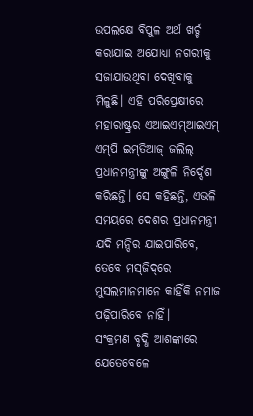ଉପଲକ୍ଷେ ବିପୁଳ ଅର୍ଥ ଖର୍ଚ୍ଚ କରାଯାଇ ଅଯୋଧ୍ୟା ନଗରୀକୁ ସଜାଯାଉଥିବା ଦେଖିବାକୁ ମିଳୁଛି। ଏହି ପରିପ୍ରେକ୍ଷୀରେ ମହାରାଷ୍ଟ୍ରର ଏଆଇଏମ୍‌ଆଇଏମ୍‌ ଏମ୍‌ପି ଇମ୍‌ତିଆଜ୍‌ ଜଲିଲ୍‌ ପ୍ରଧାନମନ୍ତ୍ରୀଙ୍କୁ ଅଙ୍ଗୁଳି ନିର୍ଦ୍ଦେଶ କରିଛନ୍ତି। ସେ କହିଛନ୍ତି, ଏଭଳି ସମୟରେ ଦେଶର ପ୍ରଧାନମନ୍ତ୍ରୀ ଯଦି ମନ୍ଦିର ଯାଇପାରିବେ, ତେବେ ମସ୍‌ଜିଦ୍‌ରେ ମୁସଲମାନମାନେ କାହିଁକି ନମାଜ ପଢ଼ିପାରିବେ ନାହିଁ।
ସଂକ୍ରମଣ ବୃଦ୍ଧି ଆଶଙ୍କାରେ ଯେତେବେଳେ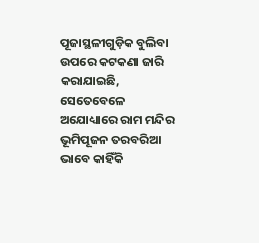ପୂଜାସ୍ଥଳୀଗୁଡ଼ିକ ବୁଲିବା ଉପରେ କଟକଣା ଜାରି କରାଯାଇଛି, ସେତେବେଳେ ଅଯୋଧ୍ୟାରେ ରାମ ମନ୍ଦିର ଭୂମିପୂଜନ ତରବରିଆ ଭାବେ କାହିଁକି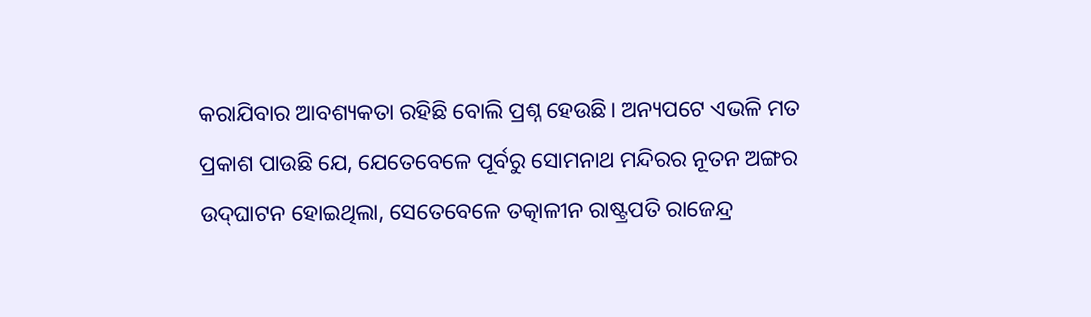କରାଯିବାର ଆବଶ୍ୟକତା ରହିଛି ବୋଲି ପ୍ରଶ୍ନ ହେଉଛି। ଅନ୍ୟପଟେ ଏଭଳି ମତ ପ୍ରକାଶ ପାଉଛି ଯେ, ଯେତେବେଳେ ପୂର୍ବରୁ ସୋମନାଥ ମନ୍ଦିରର ନୂତନ ଅଙ୍ଗର ଉଦ୍‌ଘାଟନ ହୋଇଥିଲା, ସେତେବେଳେ ତତ୍କାଳୀନ ରାଷ୍ଟ୍ରପତି ରାଜେନ୍ଦ୍ର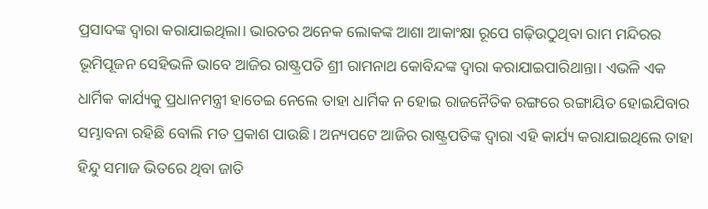ପ୍ରସାଦଙ୍କ ଦ୍ୱାରା କରାଯାଇଥିଲା। ଭାରତର ଅନେକ ଲୋକଙ୍କ ଆଶା ଆକାଂକ୍ଷା ରୂପେ ଗଢ଼ିଉଠୁଥିବା ରାମ ମନ୍ଦିରର ଭୂମିପୂଜନ ସେହିଭଳି ଭାବେ ଆଜିର ରାଷ୍ଟ୍ରପତି ଶ୍ରୀ ରାମନାଥ କୋବିନ୍ଦଙ୍କ ଦ୍ୱାରା କରାଯାଇପାରିଥାନ୍ତା। ଏଭଳି ଏକ ଧାର୍ମିକ କାର୍ଯ୍ୟକୁ ପ୍ରଧାନମନ୍ତ୍ରୀ ହାତେଇ ନେଲେ ତାହା ଧାର୍ମିକ ନ ହୋଇ ରାଜନୈତିକ ରଙ୍ଗରେ ରଙ୍ଗାୟିତ ହୋଇଯିବାର ସମ୍ଭାବନା ରହିଛି ବୋଲି ମତ ପ୍ରକାଶ ପାଉଛି। ଅନ୍ୟପଟେ ଆଜିର ରାଷ୍ଟ୍ରପତିଙ୍କ ଦ୍ୱାରା ଏହି କାର୍ଯ୍ୟ କରାଯାଇଥିଲେ ତାହା ହିନ୍ଦୁ ସମାଜ ଭିତରେ ଥିବା ଜାତି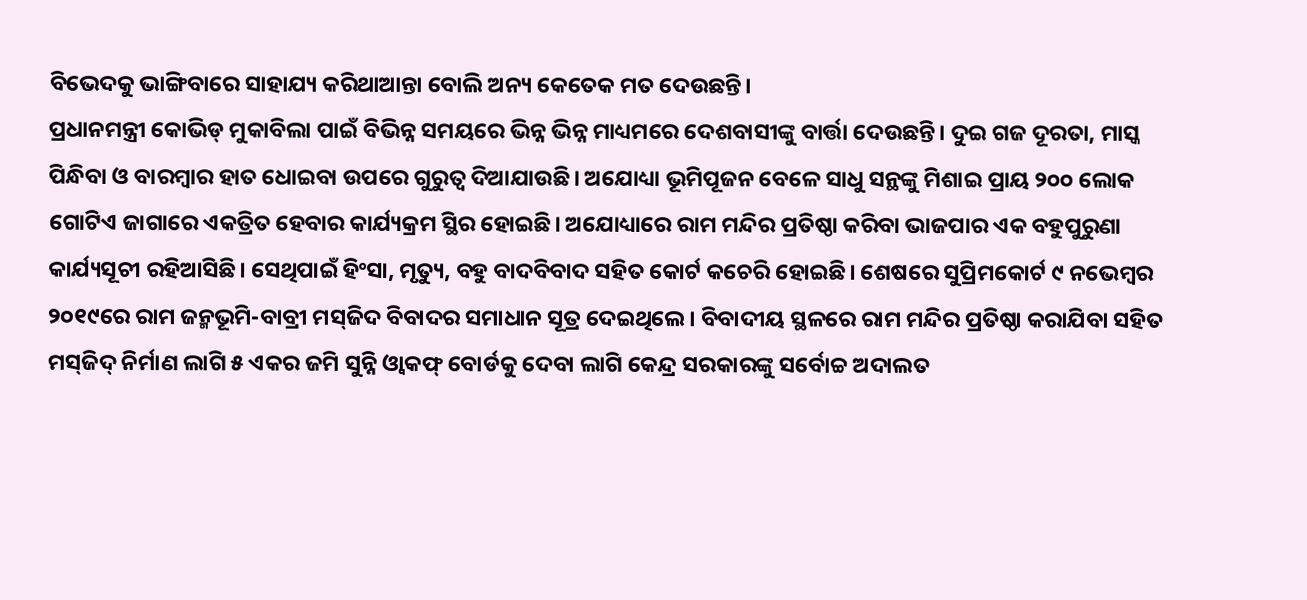ବିଭେଦକୁ ଭାଙ୍ଗିବାରେ ସାହାଯ୍ୟ କରିଥାଆନ୍ତା ବୋଲି ଅନ୍ୟ କେତେକ ମତ ଦେଉଛନ୍ତି।
ପ୍ରଧାନମନ୍ତ୍ରୀ କୋଭିଡ୍‌ ମୁକାବିଲା ପାଇଁ ବିଭିନ୍ନ ସମୟରେ ଭିନ୍ନ ଭିନ୍ନ ମାଧ୍ୟମରେ ଦେଶବାସୀଙ୍କୁ ବାର୍ତ୍ତା ଦେଉଛନ୍ତି। ଦୁଇ ଗଜ ଦୂରତା, ମାସ୍କ ପିନ୍ଧିବା ଓ ବାରମ୍ବାର ହାତ ଧୋଇବା ଉପରେ ଗୁରୁତ୍ୱ ଦିଆଯାଉଛି। ଅଯୋଧ୍ୟା ଭୂମିପୂଜନ ବେଳେ ସାଧୁ ସନ୍ଥଙ୍କୁ ମିଶାଇ ପ୍ରାୟ ୨୦୦ ଲୋକ ଗୋଟିଏ ଜାଗାରେ ଏକତ୍ରିତ ହେବାର କାର୍ଯ୍ୟକ୍ରମ ସ୍ଥିର ହୋଇଛି। ଅଯୋଧ୍ୟାରେ ରାମ ମନ୍ଦିର ପ୍ରତିଷ୍ଠା କରିବା ଭାଜପାର ଏକ ବହୁପୁରୁଣା କାର୍ଯ୍ୟସୂଚୀ ରହିଆସିଛି। ସେଥିପାଇଁ ହିଂସା, ମୃତ୍ୟୁ, ବହୁ ବାଦବିବାଦ ସହିତ କୋର୍ଟ କଚେରି ହୋଇଛି। ଶେଷରେ ସୁପ୍ରିମକୋର୍ଟ ୯ ନଭେମ୍ବର ୨୦୧୯ରେ ରାମ ଜନ୍ମଭୂମି-ବାବ୍ରୀ ମସ୍‌ଜିଦ ବିବାଦର ସମାଧାନ ସୂତ୍ର ଦେଇଥିଲେ। ବିବାଦୀୟ ସ୍ଥଳରେ ରାମ ମନ୍ଦିର ପ୍ରତିଷ୍ଠା କରାଯିବା ସହିତ ମସ୍‌ଜିଦ୍‌ ନିର୍ମାଣ ଲାଗି ୫ ଏକର ଜମି ସୁନ୍ନି ଓ୍ବାକଫ୍‌ ବୋର୍ଡକୁ ଦେବା ଲାଗି କେନ୍ଦ୍ର ସରକାରଙ୍କୁ ସର୍ବୋଚ୍ଚ ଅଦାଲତ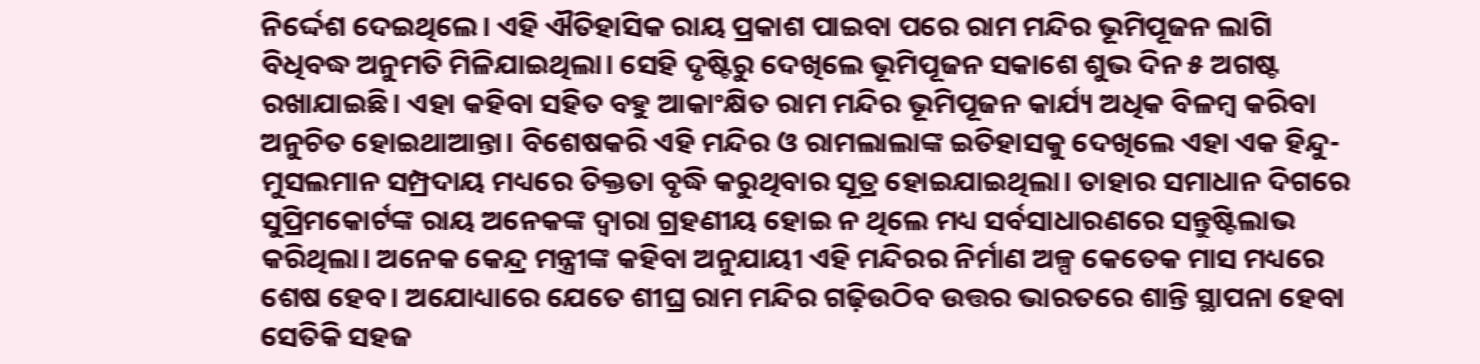ନିର୍ଦ୍ଦେଶ ଦେଇଥିଲେ। ଏହି ଐତିହାସିକ ରାୟ ପ୍ରକାଶ ପାଇବା ପରେ ରାମ ମନ୍ଦିର ଭୂମିପୂଜନ ଲାଗି ବିଧିବଦ୍ଧ ଅନୁମତି ମିଳିଯାଇଥିଲା। ସେହି ଦୃଷ୍ଟିରୁ ଦେଖିଲେ ଭୂମିପୂଜନ ସକାଶେ ଶୁଭ ଦିନ ୫ ଅଗଷ୍ଟ ରଖାଯାଇଛି। ଏହା କହିବା ସହିତ ବହୁ ଆକାଂକ୍ଷିତ ରାମ ମନ୍ଦିର ଭୂମିପୂଜନ କାର୍ଯ୍ୟ ଅଧିକ ବିଳମ୍ବ କରିବା ଅନୁଚିତ ହୋଇଥାଆନ୍ତା। ବିଶେଷକରି ଏହି ମନ୍ଦିର ଓ ରାମଲାଲାଙ୍କ ଇତିହାସକୁ ଦେଖିଲେ ଏହା ଏକ ହିନ୍ଦୁ-ମୁସଲମାନ ସମ୍ପ୍ରଦାୟ ମଧ୍ୟରେ ତିକ୍ତତା ବୃଦ୍ଧି କରୁଥିବାର ସୂତ୍ର ହୋଇଯାଇଥିଲା। ତାହାର ସମାଧାନ ଦିଗରେ ସୁପ୍ରିମକୋର୍ଟଙ୍କ ରାୟ ଅନେକଙ୍କ ଦ୍ୱାରା ଗ୍ରହଣୀୟ ହୋଇ ନ ଥିଲେ ମଧ୍ୟ ସର୍ବସାଧାରଣରେ ସନ୍ତୁଷ୍ଟିଲାଭ କରିଥିଲା। ଅନେକ କେନ୍ଦ୍ର ମନ୍ତ୍ରୀଙ୍କ କହିବା ଅନୁଯାୟୀ ଏହି ମନ୍ଦିରର ନିର୍ମାଣ ଅଳ୍ପ କେତେକ ମାସ ମଧ୍ୟରେ ଶେଷ ହେବ। ଅଯୋଧ୍ୟାରେ ଯେତେ ଶୀଘ୍ର ରାମ ମନ୍ଦିର ଗଢ଼ିଉଠିବ ଉତ୍ତର ଭାରତରେ ଶାନ୍ତି ସ୍ଥାପନା ହେବା ସେତିକି ସହଜ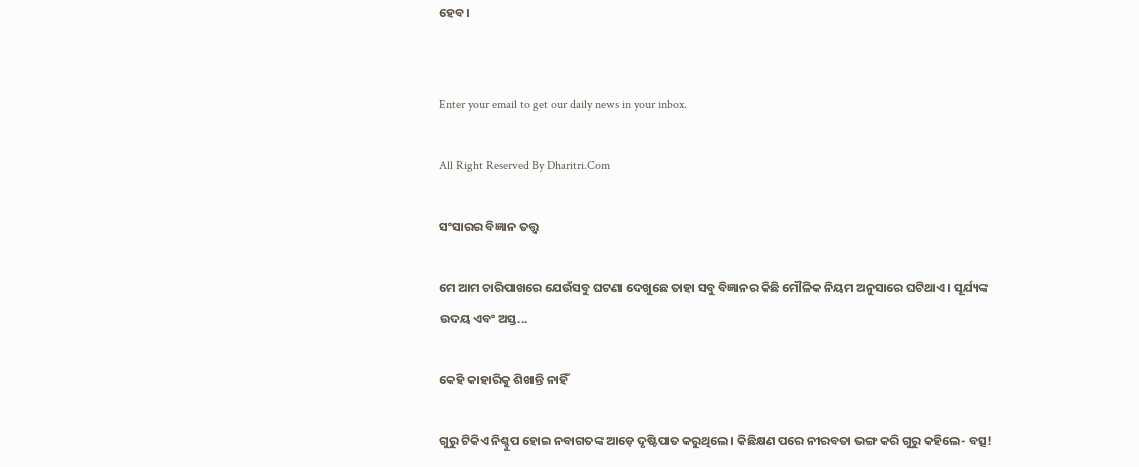ହେବ।


Enter your email to get our daily news in your inbox.

All Right Reserved By Dharitri.Com

ସଂସାରର ବିଜ୍ଞାନ ତତ୍ତ୍ୱ

ମେ ଆମ ଚାରିପାଖରେ ଯେଉଁସବୁ ଘଟଣା ଦେଖୁଛେ ତାହା ସବୁ ବିଜ୍ଞାନର କିଛି ମୌଳିକ ନିୟମ ଅନୁସାରେ ଘଟିଥାଏ । ସୂର୍ଯ୍ୟଙ୍କ ଉଦୟ ଏବଂ ଅସ୍ତ...

କେହି କାହାରିକୁ ଶିଖାନ୍ତି ନାହିଁ

ଗୁରୁ ଟିକିଏ ନିଶ୍ଚୁପ ହୋଇ ନବାଗତଙ୍କ ଆଡ଼େ ଦୃଷ୍ଟିପାତ କରୁଥିଲେ। କିଛିକ୍ଷଣ ପରେ ନୀରବତା ଭଙ୍ଗ କରି ଗୁରୁ କହିଲେ- ବତ୍ସ!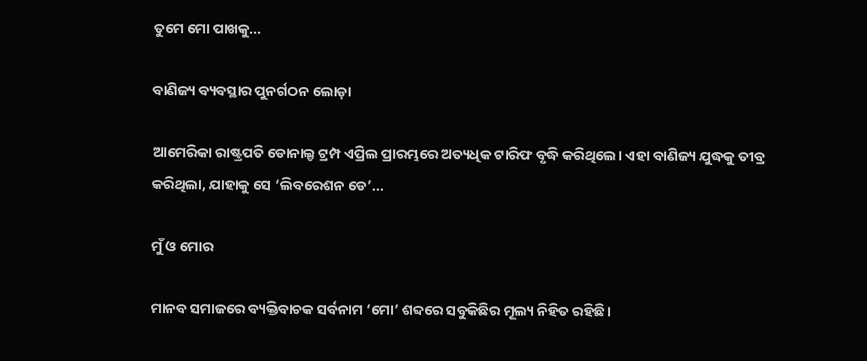ତୁମେ ମୋ ପାଖକୁ...

ବାଣିଜ୍ୟ ବ୍ୟବସ୍ଥାର ପୁନର୍ଗଠନ ଲୋଡ଼ା

ଆମେରିକା ରାଷ୍ଟ୍ରପତି ଡୋନାଲ୍ଡ ଟ୍ରମ୍ପ ଏପ୍ରିଲ ପ୍ରାରମ୍ଭରେ ଅତ୍ୟଧିକ ଟାରିଫ ବୃଦ୍ଧି କରିଥିଲେ। ଏହା ବାଣିଜ୍ୟ ଯୁଦ୍ଧକୁ ତୀବ୍ର କରିଥିଲା, ଯାହାକୁ ସେ ‘ଲିବରେଶନ ଡେ’...

ମୁଁ ଓ ମୋର

ମାନବ ସମାଜରେ ବ୍ୟକ୍ତିବାଚକ ସର୍ବନାମ ‘ମୋ’ ଶବ୍ଦରେ ସବୁକିଛିର ମୂଲ୍ୟ ନିହିତ ରହିଛି।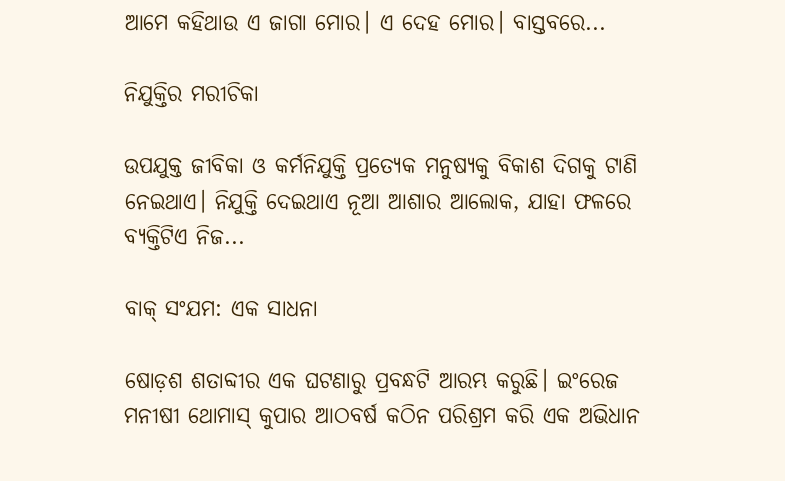ଆମେ କହିଥାଉ ଏ ଜାଗା ମୋର। ଏ ଦେହ ମୋର। ବାସ୍ତବରେ...

ନିଯୁକ୍ତିର ମରୀଚିକା

ଉପଯୁକ୍ତ ଜୀବିକା ଓ କର୍ମନିଯୁକ୍ତି ପ୍ରତ୍ୟେକ ମନୁଷ୍ୟକୁ ବିକାଶ ଦିଗକୁ ଟାଣି ନେଇଥାଏ। ନିଯୁକ୍ତି ଦେଇଥାଏ ନୂଆ ଆଶାର ଆଲୋକ, ଯାହା ଫଳରେ ବ୍ୟକ୍ତିଟିଏ ନିଜ...

ବାକ୍‌ ସଂଯମ: ଏକ ସାଧନା

ଷୋଡ଼ଶ ଶତାବ୍ଦୀର ଏକ ଘଟଣାରୁ ପ୍ରବନ୍ଧଟି ଆରମ୍ଭ କରୁଛି। ଇଂରେଜ ମନୀଷୀ ଥୋମାସ୍‌ କୁପାର ଆଠବର୍ଷ କଠିନ ପରିଶ୍ରମ କରି ଏକ ଅଭିଧାନ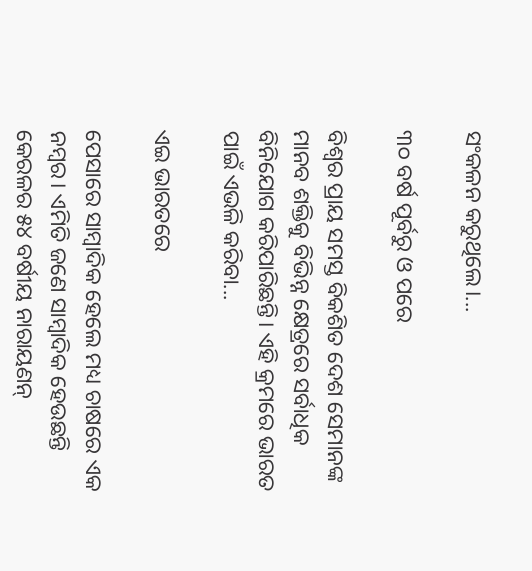ସଂକଳନ କରୁଥିଲେ।...

୩୦ ବର୍ଷ ପୂର୍ବରୁ ଓ ପରେ

ବିଶ୍ୱର ପ୍ରାୟ ସମସ୍ତ ବିକଶିତ ଦେଶ ସେମାନଙ୍କ ମାନବ ଶକ୍ତିକୁ ବିଭିନ୍ନ କ୍ଷେତ୍ରରେ ସର୍ବାଧିକ ବିନିଯୋଗ କରିପାରିଛନ୍ତି। ଏହି କ୍ରମରେ ଭାରତ ପାଇଁ ଏଭଳି କରିବା...

ଏଇ ଭାରତରେ

ପେସାରେ ସାମ୍ବାଦିକ ହେଲେ ମଧ୍ୟ ଚାଷରେ ଏକ ନମ୍ବର। ଏମିତି ଜଣେ ସାମ୍ବାଦିକ ହେଉଛନ୍ତି କେରଳର ୫୪ ବର୍ଷୀୟ ନାରାୟଣନ୍‌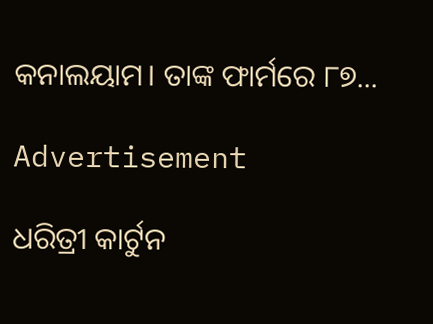କନାଲୟାମ। ତାଙ୍କ ଫାର୍ମରେ ୮୭...

Advertisement

ଧରିତ୍ରୀ କାର୍ଟୁନ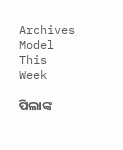Archives
Model This Week

ପିଲାଙ୍କ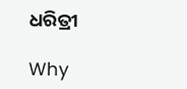ଧରିତ୍ରୀ

Why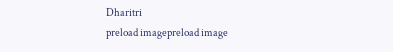Dharitri
preload imagepreload image